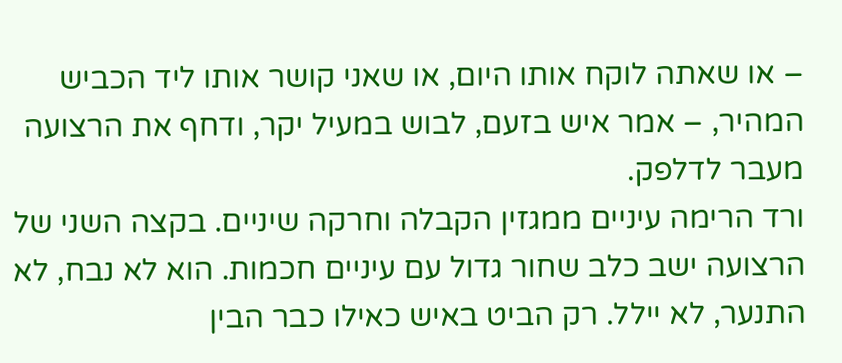– או שאתה לוקח אותו היום, או שאני קושר אותו ליד הכביש המהיר, – אמר איש בזעם, לבוש במעיל יקר, ודחף את הרצועה מעבר לדלפק.
ורד הרימה עיניים ממגזין הקבלה וחרקה שיניים. בקצה השני של הרצועה ישב כלב שחור גדול עם עיניים חכמות. הוא לא נבח, לא התנער, לא יילל. רק הביט באיש כאילו כבר הבין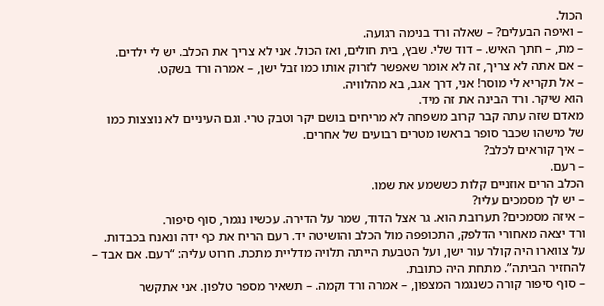הכול.
– ואיפה הבעלים? – שאלה ורד בנימה רגועה.
– מת, – חתך האיש. – דוד שלי. שבץ, בית חולים, ואז הכול. אני לא צריך את הכלב. יש לי ילדים.
– אם אתה לא צריך, זה לא אומר שאפשר לזרוק אותו כמו זבל ישן, – אמרה ורד בשקט.
– אל תקריא לי מוסר! אני, דרך אגב, בא מהלוויה.
הוא שיקר. ורד הבינה את זה מיד.
מאדם שזה עתה קבר קרוב משפחה לא מריחים בושם יקר וטבק טרי. וגם העיניים לא נוצצות כמו של מישהו שכבר סופר בראשו מטרים רבועים של אחרים.
– איך קוראים לכלב?
– רעם.
הכלב הרים אוזניים קלות כששמע את שמו.
– יש לך מסמכים עליו?
– איזה מסמכים? תערובת הוא. גר אצל הדוד, שמר על הדירה. עכשיו נגמר, סוף סיפור.
ורד יצאה מאחורי הדלפק, התכופפה מול הכלב והושיטה יד. רעם הריח את כף ידה ונאנח בכבדות. על צווארו היה קולר עור ישן, ועל הטבעת הייתה תלויה מדליית מתכת. חרוט עליה: “רעם. אם אבד – להחזיר הביתה”. מתחת היה כתובת.
– סוף סיפור קורה כשנגמר המצפון, – אמרה ורד וקמה. – תשאיר מספר טלפון. אני אתקשר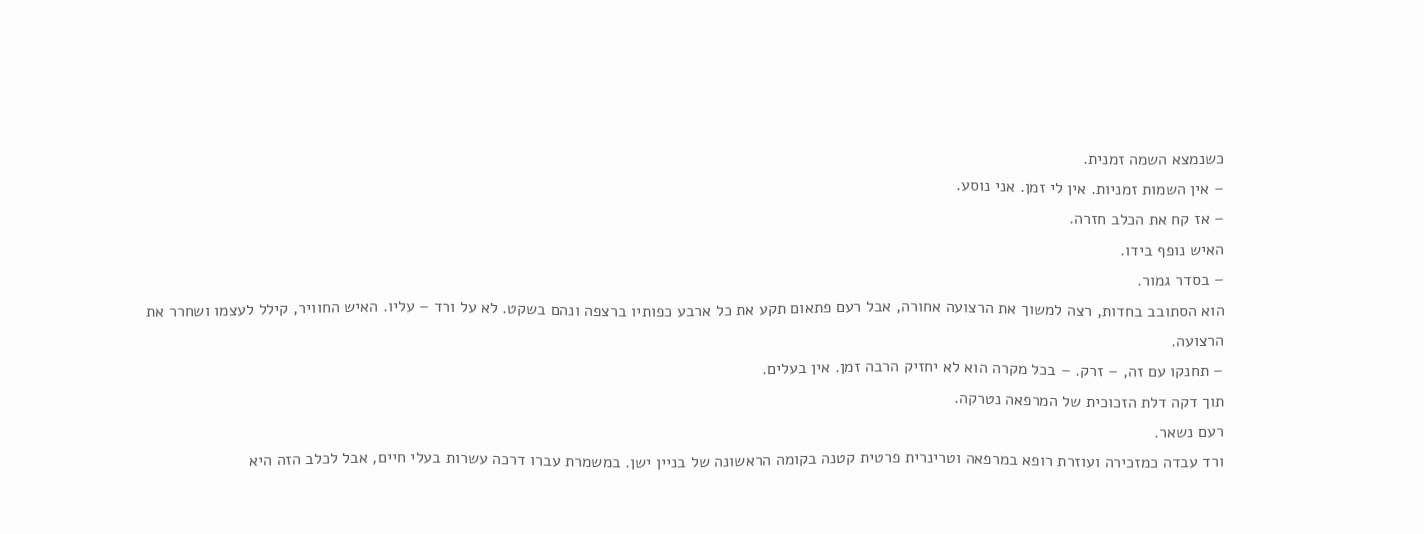כשנמצא השמה זמנית.
– אין השמות זמניות. אין לי זמן. אני נוסע.
– אז קח את הכלב חזרה.
האיש נופף בידו.
– בסדר גמור.
הוא הסתובב בחדות, רצה למשוך את הרצועה אחורה, אבל רעם פתאום תקע את כל ארבע כפותיו ברצפה ונהם בשקט. לא על ורד – עליו. האיש החוויר, קילל לעצמו ושחרר את הרצועה.
– תחנקו עם זה, – זרק. – בכל מקרה הוא לא יחזיק הרבה זמן. אין בעלים.
תוך דקה דלת הזכוכית של המרפאה נטרקה.
רעם נשאר.
ורד עבדה כמזכירה ועוזרת רופא במרפאה וטרינרית פרטית קטנה בקומה הראשונה של בניין ישן. במשמרת עברו דרכה עשרות בעלי חיים, אבל לכלב הזה היא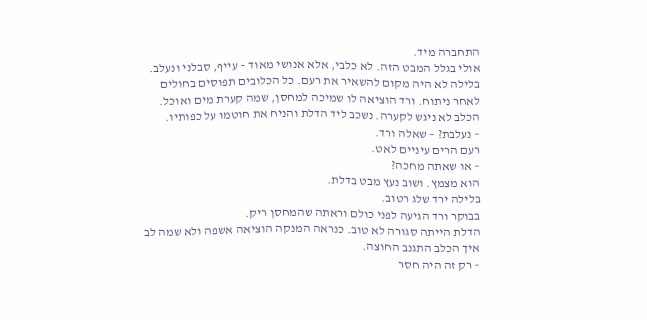התחברה מיד.
אולי בגלל המבט הזה. לא כלבי, אלא אנושי מאוד – עייף, סבלני ונעלב.
בלילה לא היה מקום להשאיר את רעם. כל הכלובים תפוסים בחולים לאחר ניתוח. ורד הוציאה לו שמיכה למחסן, שמה קערת מים ואוכל. הכלב לא ניגש לקערה. נשכב ליד הדלת והניח את חוטמו על כפותיו.
– נעלבת? – שאלה ורד.
רעם הרים עיניים לאט.
– או שאתה מחכה?
הוא מצמץ. ושוב נעץ מבט בדלת.
בלילה ירד שלג רטוב.
בבוקר ורד הגיעה לפני כולם וראתה שהמחסן ריק.
הדלת הייתה סגורה לא טוב. כנראה המנקה הוציאה אשפה ולא שמה לב איך הכלב התגנב החוצה.
– רק זה היה חסר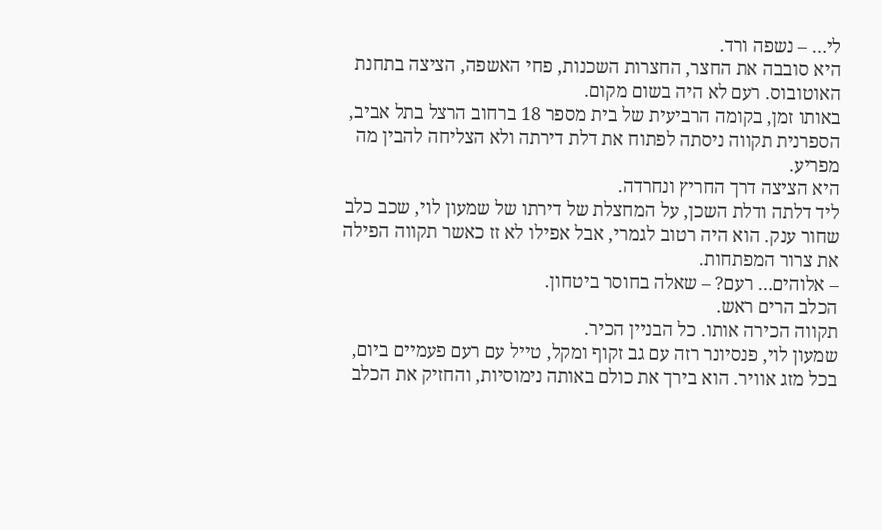לי… – נשפה ורד.
היא סובבה את החצר, החצרות השכנות, פחי האשפה, הציצה בתחנת האוטובוס. רעם לא היה בשום מקום.
באותו זמן, בקומה הרביעית של בית מספר 18 ברחוב הרצל בתל אביב, הספרנית תקווה ניסתה לפתוח את דלת דירתה ולא הצליחה להבין מה מפריע.
היא הציצה דרך החריץ ונחרדה.
ליד דלתה ודלת השכן, על המחצלת של דירתו של שמעון לוי, שכב כלב שחור ענק. הוא היה רטוב לגמרי, אבל אפילו לא זז כאשר תקווה הפילה את צרור המפתחות.
– אלוהים… רעם? – שאלה בחוסר ביטחון.
הכלב הרים ראש.
תקווה הכירה אותו. כל הבניין הכיר.
שמעון לוי, פנסיונר רזה עם גב זקוף ומקל, טייל עם רעם פעמיים ביום, בכל מזג אוויר. הוא בירך את כולם באותה נימוסיות, והחזיק את הכלב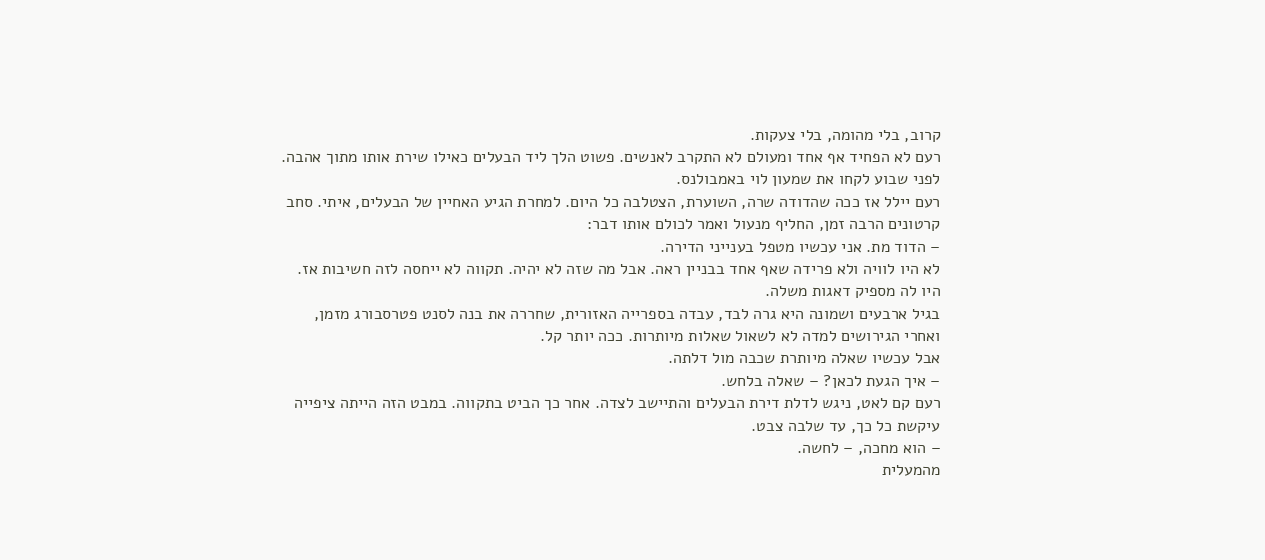קרוב, בלי מהומה, בלי צעקות.
רעם לא הפחיד אף אחד ומעולם לא התקרב לאנשים. פשוט הלך ליד הבעלים כאילו שירת אותו מתוך אהבה.
לפני שבוע לקחו את שמעון לוי באמבולנס.
רעם יילל אז ככה שהדודה שרה, השוערת, הצטלבה כל היום. למחרת הגיע האחיין של הבעלים, איתי. סחב קרטונים הרבה זמן, החליף מנעול ואמר לכולם אותו דבר:
– הדוד מת. אני עכשיו מטפל בענייני הדירה.
לא היו לוויה ולא פרידה שאף אחד בבניין ראה. אבל מה שזה לא יהיה. תקווה לא ייחסה לזה חשיבות אז. היו לה מספיק דאגות משלה.
בגיל ארבעים ושמונה היא גרה לבד, עבדה בספרייה האזורית, שחררה את בנה לסנט פטרסבורג מזמן, ואחרי הגירושים למדה לא לשאול שאלות מיותרות. ככה יותר קל.
אבל עכשיו שאלה מיותרת שכבה מול דלתה.
– איך הגעת לכאן? – שאלה בלחש.
רעם קם לאט, ניגש לדלת דירת הבעלים והתיישב לצדה. אחר כך הביט בתקווה. במבט הזה הייתה ציפייה עיקשת כל כך, עד שלבה צבט.
– הוא מחכה, – לחשה.
מהמעלית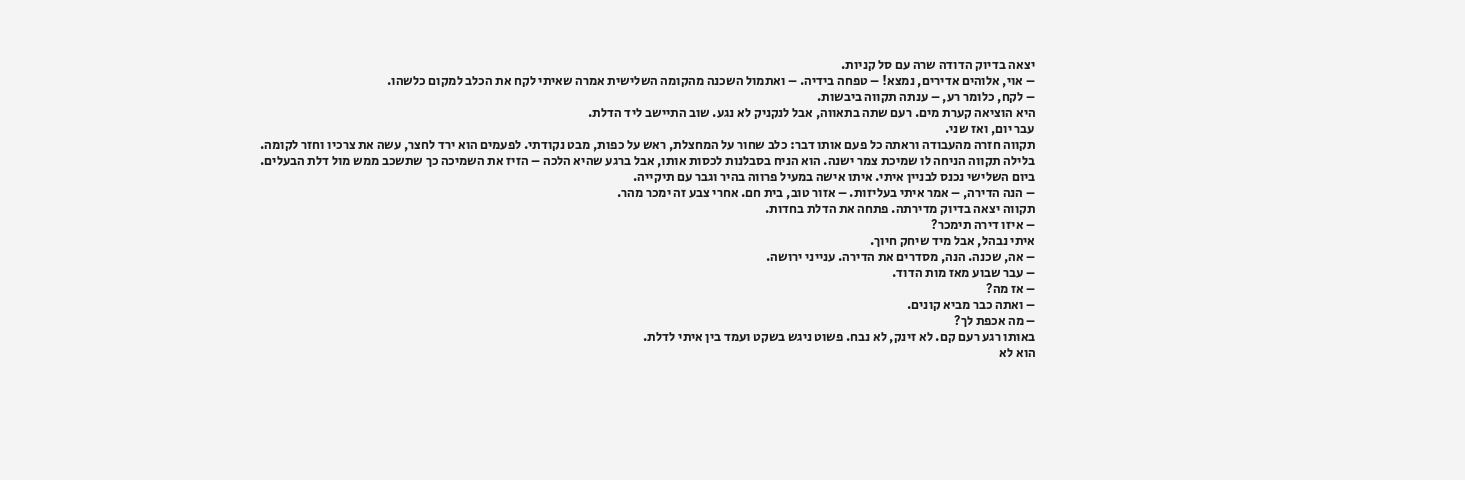יצאה בדיוק הדודה שרה עם סל קניות.
– אוי, אלוהים אדירים, נמצא! – טפחה בידיה. – ואתמול השכנה מהקומה השלישית אמרה שאיתי לקח את הכלב למקום כלשהו.
– לקח, כלומר רע, – ענתה תקווה ביבשות.
היא הוציאה קערת מים. רעם שתה בתאווה, אבל לנקניק לא נגע. שוב התיישב ליד הדלת.
עבר יום, ואז שני.
תקווה חזרה מהעבודה וראתה כל פעם אותו דבר: כלב שחור על המחצלת, ראש על כפות, מבט נקודתי. לפעמים הוא ירד לחצר, עשה את צרכיו וחזר לקומה.
בלילה תקווה הניחה לו שמיכת צמר ישנה. הוא הניח בסבלנות לכסות אותו, אבל ברגע שהיא הלכה – הזיז את השמיכה כך שתשכב ממש מול דלת הבעלים.
ביום השלישי נכנס לבניין איתי. איתו אישה במעיל פרווה בהיר וגבר עם תיקייה.
– הנה הדירה, – אמר איתי בעליזות. – אזור טוב, בית חם. אחרי צבע זה ימכר מהר.
תקווה יצאה בדיוק מדירתה. פתחה את הדלת בחדות.
– איזו דירה תימכר?
איתי נבהל, אבל מיד שיחק חיוך.
– אה, שכנה. הנה, מסדרים את הדירה. ענייני ירושה.
– עבר שבוע מאז מות הדוד.
– אז מה?
– ואתה כבר מביא קונים.
– מה אכפת לך?
באותו רגע רעם קם. לא זינק, לא נבח. פשוט ניגש בשקט ועמד בין איתי לדלת.
הוא לא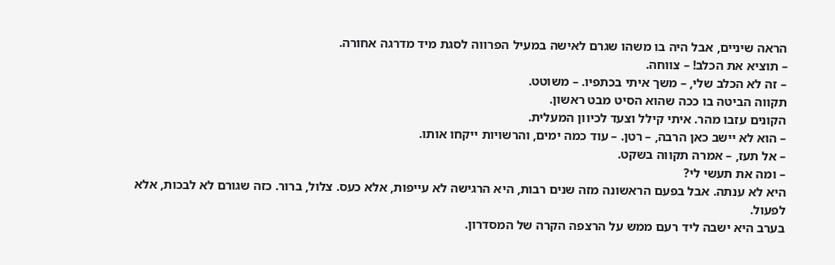הראה שיניים, אבל היה בו משהו שגרם לאישה במעיל הפרווה לסגת מיד מדרגה אחורה.
– תוציא את הכלב! – צווחה.
– זה לא הכלב שלי, – משך איתי בכתפיו. – משוטט.
תקווה הביטה בו ככה שהוא הסיט מבט ראשון.
הקונים עזבו מהר. איתי קילל וצעד לכיוון המעלית.
– הוא לא יישב כאן הרבה, – רטן. – עוד כמה ימים, והרשויות ייקחו אותו.
– אל תעז, – אמרה תקווה בשקט.
– ומה את תעשי לי?
היא לא ענתה. אבל בפעם הראשונה מזה שנים רבות, היא הרגישה לא עייפות, אלא כעס. צלול, ברור. כזה שגורם לא לבכות, אלא לפעול.
בערב היא ישבה ליד רעם ממש על הרצפה הקרה של המסדרון.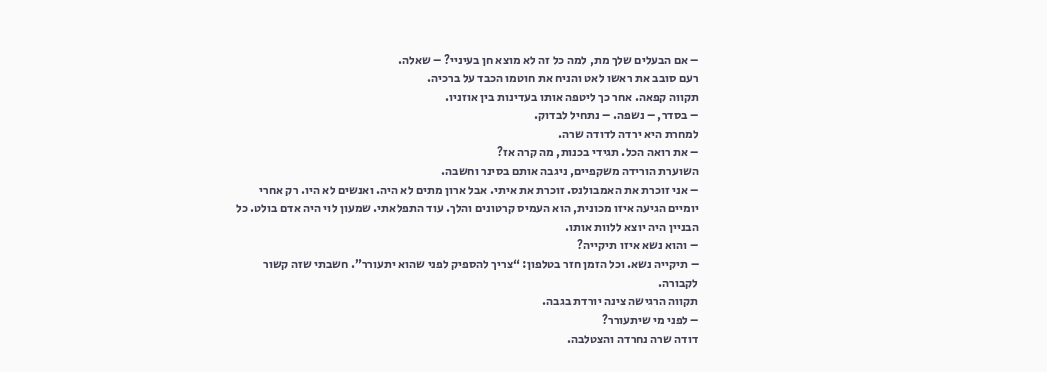– אם הבעלים שלך מת, למה כל זה לא מוצא חן בעיניי? – שאלה.
רעם סובב את ראשו לאט והניח את חוטמו הכבד על ברכיה.
תקווה קפאה. אחר כך ליטפה אותו בעדינות בין אוזניו.
– בסדר, – נשפה. – נתחיל לבדוק.
למחרת היא ירדה לדודה שרה.
– את רואה הכל. תגידי בכנות, מה קרה אז?
השוערת הורידה משקפיים, ניגבה אותם בסינר וחשבה.
– אני זוכרת את האמבולנס. זוכרת את איתי. אבל ארון מתים לא היה. ואנשים לא היו. רק אחרי יומיים הגיעה איזו מכונית, הוא העמיס קרטונים והלך. עוד התפלאתי. שמעון לוי היה אדם בולט. כל הבניין היה יוצא ללוות אותו.
– והוא נשא איזו תיקייה?
– תיקייה נשא. וכל הזמן חזר בטלפון: “צריך להספיק לפני שהוא יתעורר”. חשבתי שזה קשור לקבורה.
תקווה הרגישה צינה יורדת בגבה.
– לפני מי שיתעורר?
דודה שרה נחרדה והצטלבה.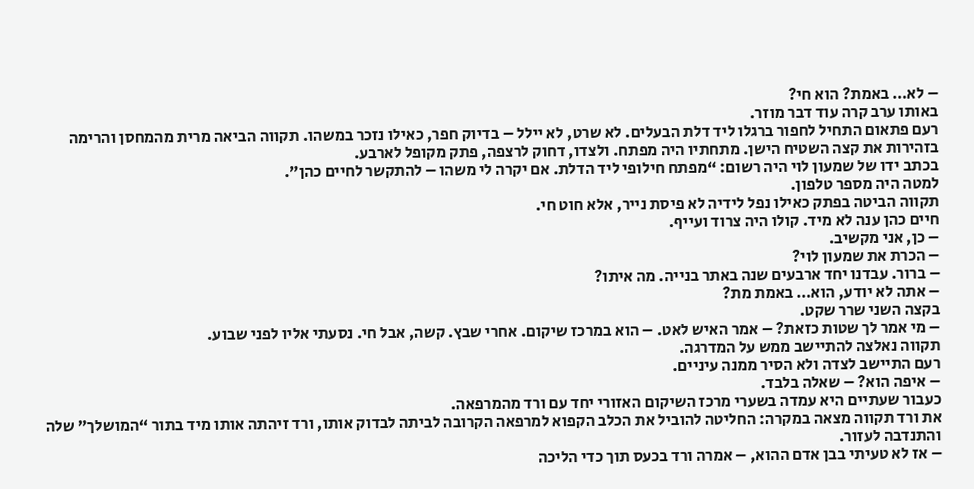– לא… באמת? הוא חי?
באותו ערב קרה עוד דבר מוזר.
רעם פתאום התחיל לחפור ברגלו ליד דלת הבעלים. לא שרט, לא יילל – בדיוק חפר, כאילו נזכר במשהו. תקווה הביאה מרית מהמחסן והרימה בזהירות את קצה השטיח הישן. מתחתיו היה מפתח. ולצדו, דחוק לרצפה, פתק מקופל לארבע.
בכתב ידו של שמעון לוי היה רשום: “מפתח חילופי ליד הדלת. אם יקרה לי משהו – להתקשר לחיים כהן”.
למטה היה מספר טלפון.
תקווה הביטה בפתק כאילו נפל לידיה לא פיסת נייר, אלא חוט חי.
חיים כהן ענה לא מיד. קולו היה צרוד ועייף.
– כן, אני מקשיב.
– הכרת את שמעון לוי?
– ברור. עבדנו יחד ארבעים שנה באתר בנייה. מה איתו?
– אתה לא יודע, הוא… באמת מת?
בקצה השני שרר שקט.
– מי אמר לך שטות כזאת? – אמר האיש לאט. – הוא במרכז שיקום. אחרי שבץ. קשה, אבל חי. נסעתי אליו לפני שבוע.
תקווה נאלצה להתיישב ממש על המדרגה.
רעם התיישב לצדה ולא הסיר ממנה עיניים.
– איפה הוא? – שאלה בלבד.
כעבור שעתיים היא עמדה בשערי מרכז השיקום האזורי יחד עם ורד מהמרפאה.
את ורד תקווה מצאה במקרה: החליטה להוביל את הכלב הקפוא למרפאה הקרובה לביתה לבדוק אותו, ורד זיהתה אותו מיד בתור “המושלך” שלה והתנדבה לעזור.
– אז לא טעיתי בבן אדם ההוא, – אמרה ורד בכעס תוך כדי הליכה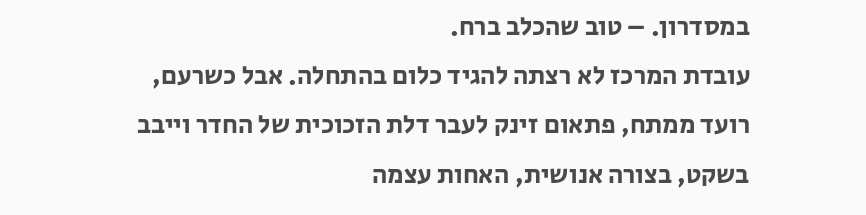במסדרון. – טוב שהכלב ברח.
עובדת המרכז לא רצתה להגיד כלום בהתחלה. אבל כשרעם, רועד ממתח, פתאום זינק לעבר דלת הזכוכית של החדר וייבב בשקט, בצורה אנושית, האחות עצמה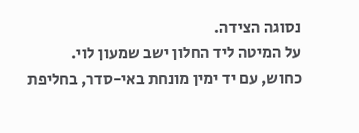נסוגה הצידה.
על המיטה ליד החלון ישב שמעון לוי.
כחוש, עם יד ימין מונחת באי-סדר, בחליפת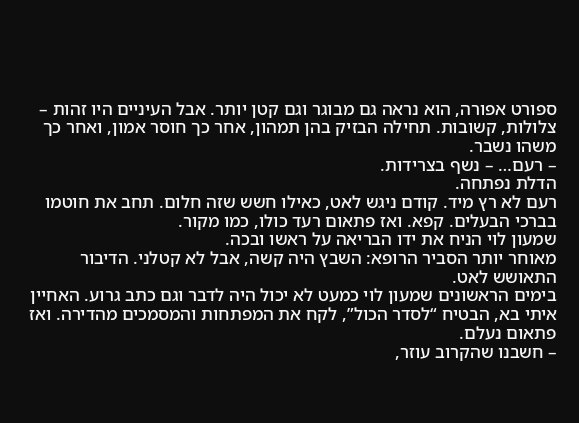ספורט אפורה, הוא נראה גם מבוגר וגם קטן יותר. אבל העיניים היו זהות – צלולות, קשובות. תחילה הבזיק בהן תמהון, אחר כך חוסר אמון, ואחר כך משהו נשבר.
– רעם… – נשף בצרידות.
הדלת נפתחה.
רעם לא רץ מיד. קודם ניגש לאט, כאילו חשש שזה חלום. תחב את חוטמו בברכי הבעלים. קפא. ואז פתאום רעד כולו, כמו מקור.
שמעון לוי הניח את ידו הבריאה על ראשו ובכה.
מאוחר יותר הסביר הרופא: השבץ היה קשה, אבל לא קטלני. הדיבור התאושש לאט.
בימים הראשונים שמעון לוי כמעט לא יכול היה לדבר וגם כתב גרוע. האחיין איתי בא, הבטיח “לסדר הכול”, לקח את המפתחות והמסמכים מהדירה. ואז פתאום נעלם.
– חשבנו שהקרוב עוזר,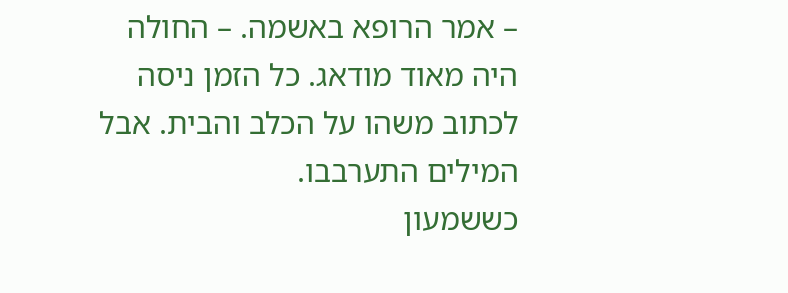– אמר הרופא באשמה. – החולה היה מאוד מודאג. כל הזמן ניסה לכתוב משהו על הכלב והבית. אבל המילים התערבבו.
כששמעון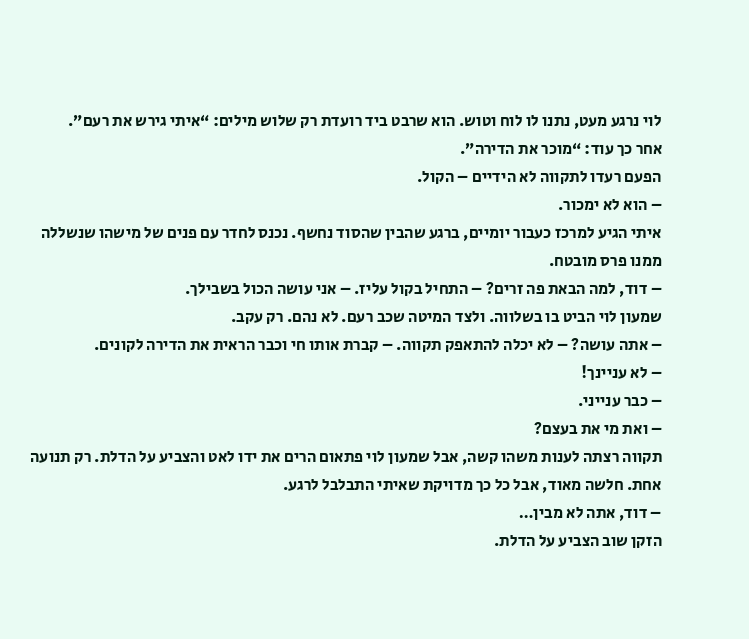לוי נרגע מעט, נתנו לו לוח וטוש. הוא שרבט ביד רועדת רק שלוש מילים: “איתי גירש את רעם”.
אחר כך עוד: “מוכר את הדירה”.
הפעם רעדו לתקווה לא הידיים – הקול.
– הוא לא ימכור.
איתי הגיע למרכז כעבור יומיים, ברגע שהבין שהסוד נחשף. נכנס לחדר עם פנים של מישהו שנשללה ממנו פרס מובטח.
– דוד, למה הבאת פה זרים? – התחיל בקול עליז. – אני עושה הכול בשבילך.
שמעון לוי הביט בו בשלווה. ולצד המיטה שכב רעם. לא נהם. רק עקב.
– אתה עושה? – לא יכלה להתאפק תקווה. – קברת אותו חי וכבר הראית את הדירה לקונים.
– לא עניינך!
– כבר ענייני.
– ואת מי את בעצם?
תקווה רצתה לענות משהו קשה, אבל שמעון לוי פתאום הרים את ידו לאט והצביע על הדלת. רק תנועה אחת. חלשה מאוד, אבל כל כך מדויקת שאיתי התבלבל לרגע.
– דוד, אתה לא מבין…
הזקן שוב הצביע על הדלת.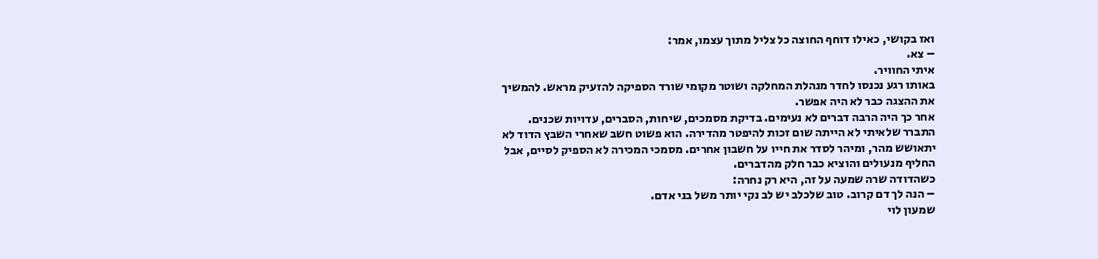ואז בקושי, כאילו דוחף החוצה כל צליל מתוך עצמו, אמר:
– צא.
איתי החוויר.
באותו רגע נכנסו לחדר מנהלת המחלקה ושוטר מקומי שורד הספיקה להזעיק מראש. להמשיך את ההצגה כבר לא היה אפשר.
אחר כך היה הרבה דברים לא נעימים. בדיקת מסמכים, שיחות, הסברים, עדויות שכנים.
התברר שלאיתי לא הייתה שום זכות להיפטר מהדירה. הוא פשוט חשב שאחרי השבץ הדוד לא יתאושש מהר, ומיהר לסדר את חייו על חשבון אחרים. מסמכי המכירה לא הספיק לסיים, אבל החליף מנעולים והוציא כבר חלק מהדברים.
כשהדודה שרה שמעה על זה, היא רק נחרה:
– הנה לך דם קרוב. טוב שלכלב יש לב נקי יותר משל בני אדם.
שמעון לוי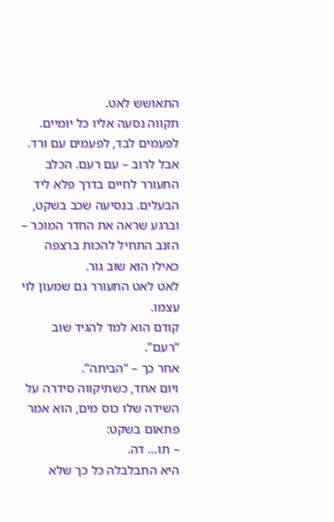התאושש לאט.
תקווה נסעה אליו כל יומיים. לפעמים לבד, לפעמים עם ורד. אבל לרוב – עם רעם. הכלב התעורר לחיים בדרך פלא ליד הבעלים. בנסיעה שכב בשקט, וברגע שראה את החדר המוכר – הזנב התחיל להכות ברצפה כאילו הוא שוב גור.
לאט לאט התעורר גם שמעון לוי עצמו.
קודם הוא למד להגיד שוב “רעם”.
אחר כך – “הביתה”.
ויום אחד, כשתיקווה סידרה על השידה שלו כוס מים, הוא אמר פתאום בשקט:
– תו… דה.
היא התבלבלה כל כך שלא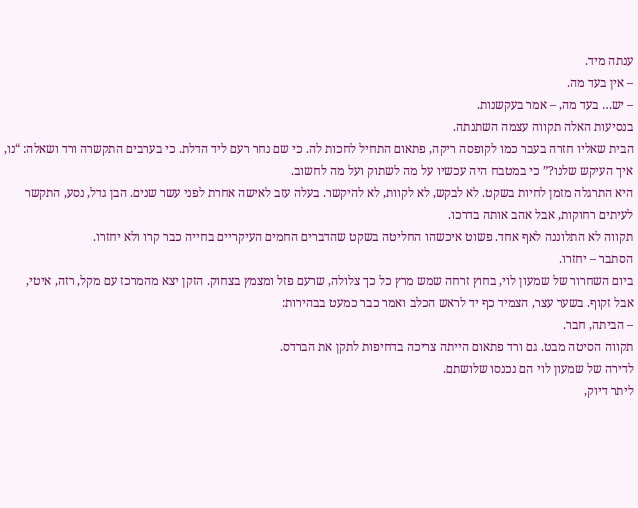ענתה מיד.
– אין בעד מה.
– יש… בעד מה, – אמר בעקשנות.
בנסיעות האלה תקווה עצמה השתנתה.
הבית שאליו חזרה בעבר כמו לקופסה ריקה, פתאום התחיל לחכות לה. כי שם נחר רעם ליד הדלת. כי בערבים התקשרה ורד ושאלה: “נו, איך העיקש שלנו?” כי במטבח היה עכשיו על מה לשתוק ועל מה לחשוב.
היא התרגלה מזמן לחיות בשקט. לא לבקש, לא לקוות, לא להיקשר. בעלה עזב לאישה אחרת לפני עשר שנים. הבן גדל, נסע, התקשר לעיתים רחוקות, אבל אהב אותה בדרכו.
תקווה לא התלוננה לאף אחד. פשוט איכשהו החליטה בשקט שהדברים החמים העיקריים בחייה כבר קרו ולא יחזרו.
הסתבר – יחזרו.
ביום השחרור של שמעון לוי, בחוץ זרחה שמש מרץ כל כך צלולה, שרעם פזל ומצמץ בצחוק. הזקן יצא מהמרכז עם מקל, רזה, איטי, אבל זקוף. בשער עצר, הצמיד כף יד לראש הכלב ואמר כבר כמעט בבהירות:
– הביתה, חבר.
תקווה הסיטה מבט. גם ורד פתאום הייתה צריכה בדחיפות לתקן את הברדס.
לדירה של שמעון לוי הם נכנסו שלושתם.
ליתר דיוק,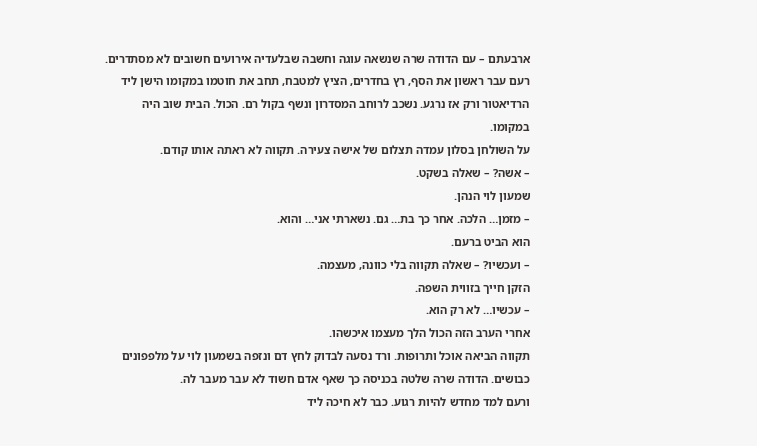ארבעתם – עם הדודה שרה שנשאה עוגה וחשבה שבלעדיה אירועים חשובים לא מסתדרים.
רעם עבר ראשון את הסף, רץ בחדרים, הציץ למטבח, תחב את חוטמו במקומו הישן ליד הרדיאטור ורק אז נרגע. נשכב לרוחב המסדרון ונשף בקול רם. הכול. הבית שוב היה במקומו.
על השולחן בסלון עמדה תצלום של אישה צעירה. תקווה לא ראתה אותו קודם.
– אשה? – שאלה בשקט.
שמעון לוי הנהן.
– מזמן… הלכה. אחר כך בת… גם. נשארתי אני… והוא.
הוא הביט ברעם.
– ועכשיו? – שאלה תקווה בלי כוונה, מעצמה.
הזקן חייך בזווית השפה.
– עכשיו… לא רק הוא.
אחרי הערב הזה הכול הלך מעצמו איכשהו.
תקווה הביאה אוכל ותרופות. ורד נסעה לבדוק לחץ דם ונזפה בשמעון לוי על מלפפונים כבושים. הדודה שרה שלטה בכניסה כך שאף אדם חשוד לא עבר מעבר לה.
ורעם למד מחדש להיות רגוע. כבר לא חיכה ליד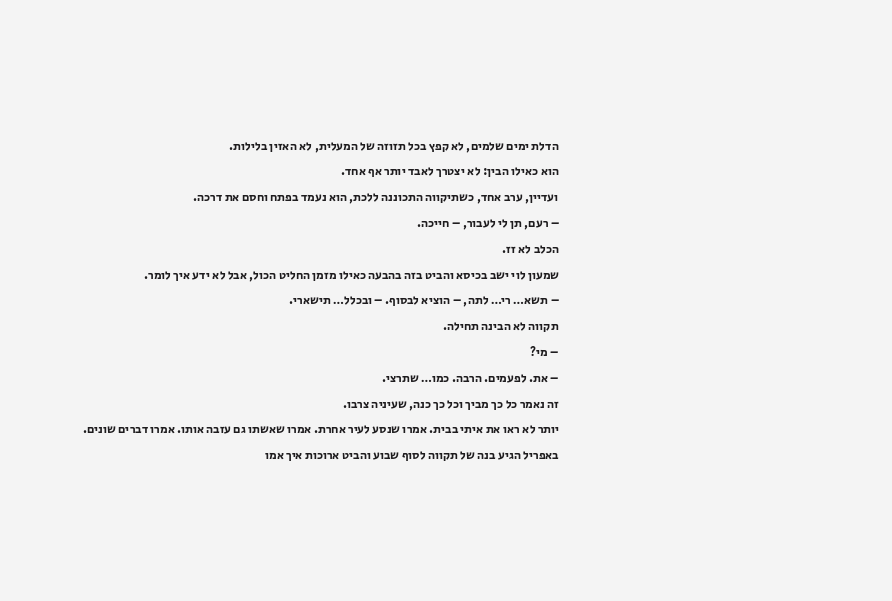הדלת ימים שלמים, לא קפץ בכל תזוזה של המעלית, לא האזין בלילות.
הוא כאילו הבין: לא יצטרך לאבד יותר אף אחד.
ועדיין, ערב אחד, כשתיקווה התכוננה ללכת, הוא נעמד בפתח וחסם את דרכה.
– רעם, תן לי לעבור, – חייכה.
הכלב לא זז.
שמעון לוי ישב בכיסא והביט בזה בהבעה כאילו מזמן החליט הכול, אבל לא ידע איך לומר.
– תשא… רי… לתה, – הוציא לבסוף. – ובכלל… תישארי.
תקווה לא הבינה תחילה.
– מי?
– את. לפעמים. הרבה. כמו… שתרצי.
זה נאמר כל כך מביך וכל כך כנה, שעיניה צרבו.
יותר לא ראו את איתי בבית. אמרו שנסע לעיר אחרת. אמרו שאשתו גם עזבה אותו. אמרו דברים שונים.
באפריל הגיע בנה של תקווה לסוף שבוע והביט ארוכות איך אמו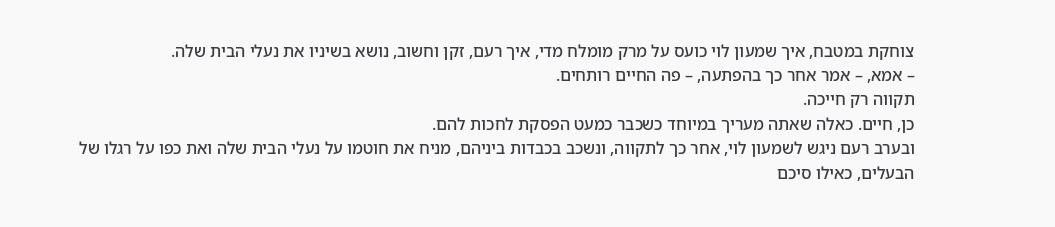צוחקת במטבח, איך שמעון לוי כועס על מרק מומלח מדי, איך רעם, זקן וחשוב, נושא בשיניו את נעלי הבית שלה.
– אמא, – אמר אחר כך בהפתעה, – פה החיים רותחים.
תקווה רק חייכה.
כן, חיים. כאלה שאתה מעריך במיוחד כשכבר כמעט הפסקת לחכות להם.
ובערב רעם ניגש לשמעון לוי, אחר כך לתקווה, ונשכב בכבדות ביניהם, מניח את חוטמו על נעלי הבית שלה ואת כפו על רגלו של הבעלים, כאילו סיכם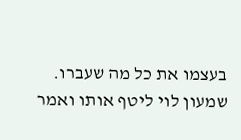בעצמו את כל מה שעברו.
שמעון לוי ליטף אותו ואמר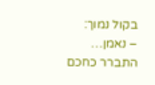בקול נמוך:
– נאמן… התברר כחכם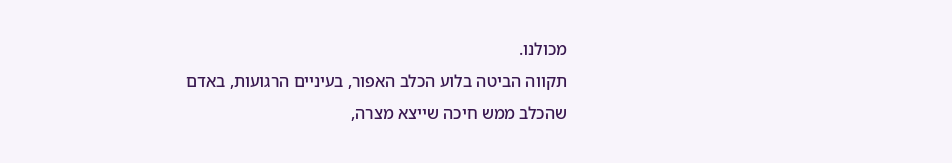מכולנו.
תקווה הביטה בלוע הכלב האפור, בעיניים הרגועות, באדם שהכלב ממש חיכה שייצא מצרה,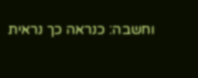וחשבה: כנראה כך נראית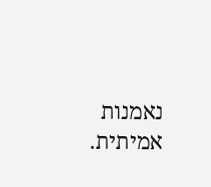נאמנות אמיתית.